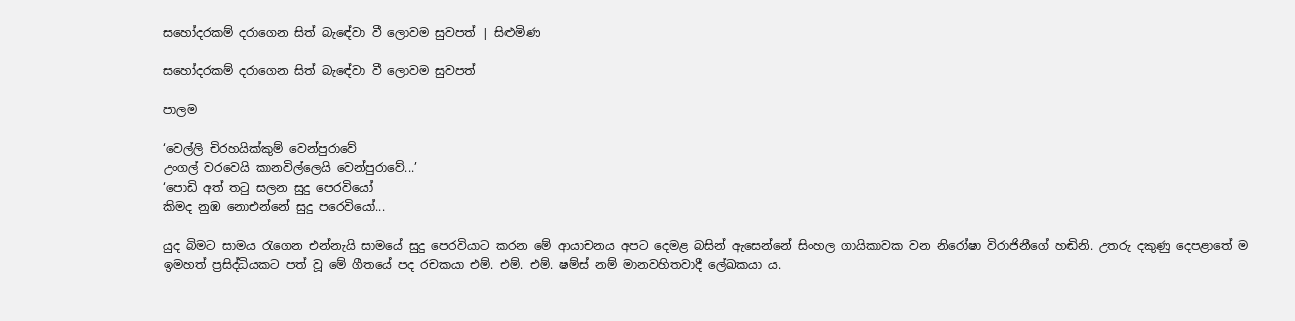සහෝදරකම් දරාගෙන සිත් බැ‍ඳේවා වී ලොවම සුවපත් | සිළුමිණ

සහෝදරකම් දරාගෙන සිත් බැ‍ඳේවා වී ලොවම සුවපත්

පාලම

‘වෙල්ලි චිරහයික්කුම් වෙන්පුරාවේ
උංගල් ව‍රවෙයි කානවිල්ලෙයි වෙන්පුරාවේ...’
‘පොඩි අත් තටු සලන සුදු ප‍ෙරවියෝ
කිමද නුඹ නොඑන්නේ සුදු පරෙවියෝ...

යුද බිමට සාමය රැගෙන එන්නැයි සාමයේ සුදු ප‍ෙරවියාට කරන මේ ආයාචනය අපට දෙමළ බසින් ඇසෙන්නේ සිංහල ගායිකාවක වන නිරෝෂා විරාජිනීගේ හඬිනි. උතරු දකුණු දෙපළාතේ ම ඉමහත් ප්‍රසිද්ධියකට පත් වූ මේ ගීතයේ පද රචකයා එම්. එම්. එම්. ෂම්ස් නම් මානවහිතවාදී ලේඛකයා ය.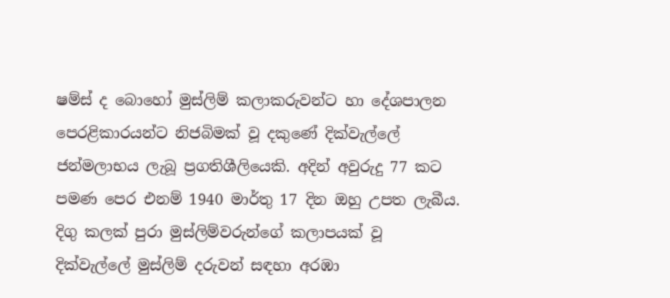ෂම්ස් ද බොහෝ මුස්ලිම් කලාකරුවන්ට හා දේශපාලන පෙරළිකාරයන්ට නිජබිමක් වූ දකුණේ දික්වැල්ලේ ජන්මලාභය ලැබූ ප්‍රගතිශීලියෙකි. අදින් අවුරුදු 77 කට පමණ පෙර එනම් 1940 මාර්තු 17 දින ඔහු උපත ලැබීය. දිගු කලක් පුරා මුස්ලිම්වරුන්ගේ කලාපයක් වූ දික්වැල්ලේ මුස්ලිම් දරුවන් සඳහා අරඹා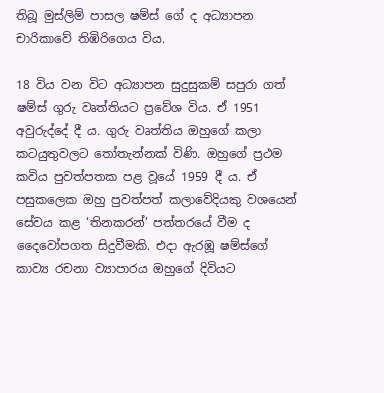තිබූ මුස්ලිම් පාසල ෂම්ස් ගේ ද අධ්‍යාපන චාරිකාවේ තිඹිරිගෙය විය.

18 විය වන විට අධ්‍යාපන සුදුසුකම් සපුරා ගත් ෂම්ස් ගුරු වෘත්තියට ප්‍රවේශ විය. ඒ 1951 අවුරුද්දේ දී ය. ගුරු වෘත්තිය ඔහුගේ කලා කටයුතුවලට තෝතැන්නක් විණි. ඔහුගේ ප්‍රථම කවිය පුවත්පතක පළ ව‍ූයේ 1959 දී ය‍. ඒ පසුකලෙක ඔහු පුවත්පත් කලාවේදියකු වශයෙන් සේවය කළ ‘තිනකරන්’ පත්තරයේ වීම ද දෛවෝපගත සිදුවීමකි. එදා ඇරඹූ ෂම්ස්ගේ කාව්‍ය රචනා ව්‍යාපාරය ඔහුගේ දිවියට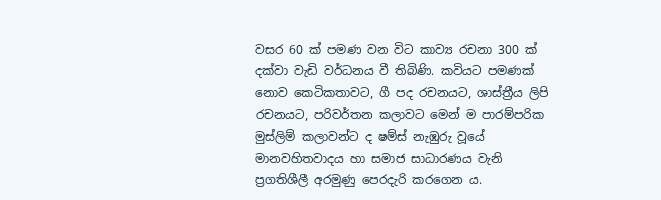වසර 60 ක් පමණ වන විට කාව්‍ය රචනා 300 ක් දක්වා වැඩි වර්ධනය වී තිබිණි. කවියට පමණක් නොව කෙටිකතාවට, ගී පද රචනයට, ශාස්ත්‍රීය ලිපි රචනයට, පරිවර්තන කලාවට මෙන් ම පාරම්පරික මුස්ලිම් කලාවන්ට ද ෂම්ස් නැඹුරු වූයේ මානවහිතවාදය හා සමාජ සාධාරණය වැනි ප්‍රගතිශීලී අරමුණු පෙරදැරි කරගෙන ය.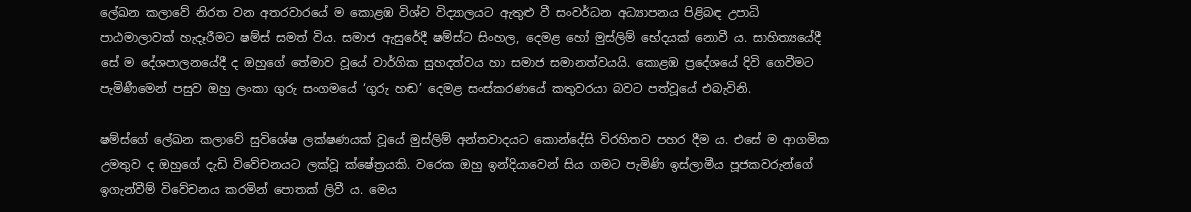ලේඛන කලාවේ නිරත වන අතරවාරයේ ම කොළඹ විශ්ව විද්‍යාලයට ඇතුළු වී සංවර්ධන අධ්‍යාපනය පිළිබඳ උපාධි පාඨමාලාවක් හැදෑරීමට ෂම්ස් සමත් විය. සමාජ ඇසුරේදී ෂම්ස්ට සිංහල, දෙමළ හෝ මුස්ලිම් භේදයක් නොවී ය. සාහිත්‍යයේදී සේ ම දේශපාලනයේදී ද ඔහුගේ තේමාව වූයේ වාර්ගික සුහදත්වය හා සමාජ සමානත්වයයි. කොළඹ ප්‍රදේශයේ දිවි ගෙවීමට පැමිණීමෙන් පසුව ඔහු ලංකා ගුරු සංගමයේ ‘ගුරු හඬ’ දෙමළ සංස්කරණයේ කතුවරයා බවට පත්වූයේ එබැවිනි.

ෂම්ස්ගේ ලේඛන කලාවේ සුවිශේෂ ලක්ෂණයක් වූයේ මුස්ලිම් අන්තවාදයට කොන්දේසි විරහිතව පහර දීම ය. එසේ ම ආගමික උමතුව ද ඔහුගේ දැඩි විවේචනයට ලක්වූ ක්ෂේත්‍රයකි. වරෙක ඔහු ඉන්දියාවෙන් සිය ගමට පැමිණි ඉස්ලාමීය පූජකවරුන්ගේ ඉගැන්වීම් විවේචනය කරමින් පොතක් ලිවී ය. මෙය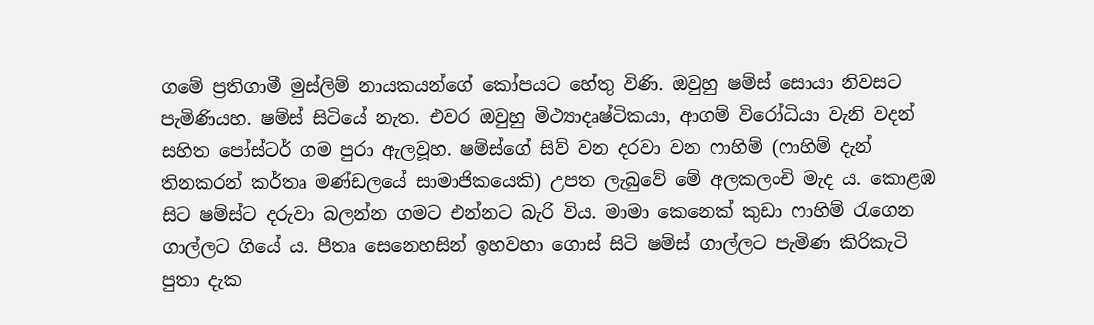ගමේ ප්‍රතිගාමී මුස්ලිම් නායකයන්ගේ කෝපයට හේතු විණි. ඔවුහු ෂම්ස් සොයා නිවසට පැමිණියහ. ෂම්ස් සිටියේ නැත. එවර ඔවුහු මිථ්‍යාදෘෂ්ටිකයා, ආගම් විරෝධියා වැනි වදන් සහිත පෝස්ටර් ගම පුරා ඇලවූහ. ෂම්ස්ගේ සිව් වන දරවා වන ෆාහිම් (ෆාහිම් දැන් තිනකරන් කර්තෘ මණ්ඩලයේ සාමාජිකයෙකි) උපත ලැබුවේ මේ අලකලංචි මැද ය. කොළඹ සිට ෂම්ස්ට දරුවා බලන්න ගමට එන්නට බැරි විය. මාමා කෙනෙක් කුඩා ෆාහිම් රැගෙන ගාල්ලට ගියේ ය. පීතෘ සෙනෙහසින් ඉහවහා ගොස් සිටි ෂම්ස් ගාල්ලට පැමිණ කිරිකැටි පුතා දැක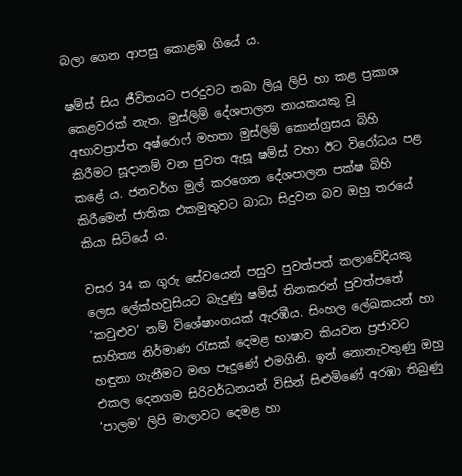බලා ගෙන ආපසු කොළඹ ගියේ ය.

ෂම්ස් සිය ජීවිතයට පරදුවට තබා ලියූ ලිපි හා කළ ප්‍රකාශ කෙළවරක් නැත. මුස්ලිම් දේශපාලන නායකයකු වූ අභාවප්‍රාප්ත අෂ්රොෆ් මහතා මුස්ලිම් කොන්ග්‍රසය බිහි කිරීමට සූදානම් වන පුවත ඇසූ ෂම්ස් වහා ඊට වි‍‍රෝධය පළ කළේ ය. ජනවර්ග මුල් කරගෙන දේශපාලන පක්ෂ බිහි කිරීමෙන් ජාතික එකමුතුවට බාධා සිදුවන බව ඔහු තරයේ කියා සිටියේ ය.

වසර 34 ක ගුරු සේවයෙන් පසුව පුවත්පත් කලාවේදියකු ලෙස ලේක්හවුසියට බැදුණු ෂම්ස් තිනකරන් පුවත්පතේ ‘කවුළුව’ නම් විශේෂාංගයක් ඇරඹීය. සිංහල ලේඛකයන් හා සාහිත්‍ය නිර්මාණ රැසක් දෙමළ භාෂාව කියවන ප්‍රජාවට හඳුනා ගැනීමට මඟ පෑදුණේ එමගිනි. ඉන් නොනැවතුණු ඔහු එකල දෙනගම සිරිවර්ධනයන් විසින් සිළුමිණේ අරඹා තිබුණු ‘පාලම’ ලිපි මාලාවට දෙමළ හා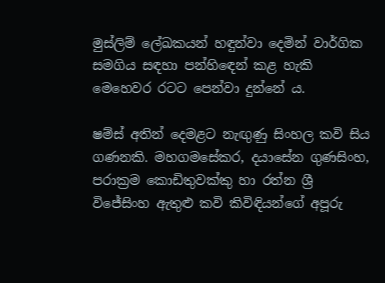මුස්ලිම් ලේඛකයන් හඳුන්වා දෙමින් වාර්ගික සමගිය සඳහා පන්හි‍ඳෙන් කළ හැකි මෙහෙවර ‍රටට පෙන්වා දුන්නේ ය.

ෂම්ස් අතින් දෙමළට නැඟුණු සිංහල කවි සිය ගණනකි. මහගමසේකර, දයාසේන ගුණසිංහ, පරාක්‍රම කොඩිතුවක්කු හා රත්න ශ්‍රී විජේසිංහ ඇතුළු කවි කිවිඳියන්ගේ අපූරු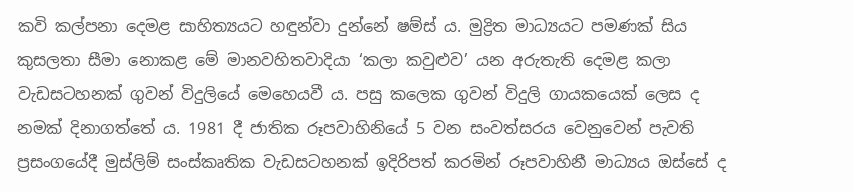කවි කල්පනා දෙමළ සාහිත්‍යයට හඳුන්වා දුන්නේ ෂම්ස් ය. මුද්‍රිත මාධ්‍යයට පමණක් සිය කුසලතා සීමා නොකළ මේ මානවහිතවාදියා ‘කලා කවුළුව’ යන අරුතැති දෙමළ කලා වැඩසටහනක් ගුවන් විදුලියේ මෙහෙයවී ය. පසු කලෙක ගුවන් විදුලි ගායකයෙක් ලෙස ද නමක් දිනාගත්තේ ය. 1981 දී ජාතික රූපවාහිනියේ 5 වන සංවත්සරය වෙනුවෙන් පැවති ප්‍රසංගයේදී මුස්ලිම් සංස්කෘතික වැඩසටහනක් ඉදිරිපත් කරමින් රූපවාහිනී මාධ්‍යය ඔස්සේ ද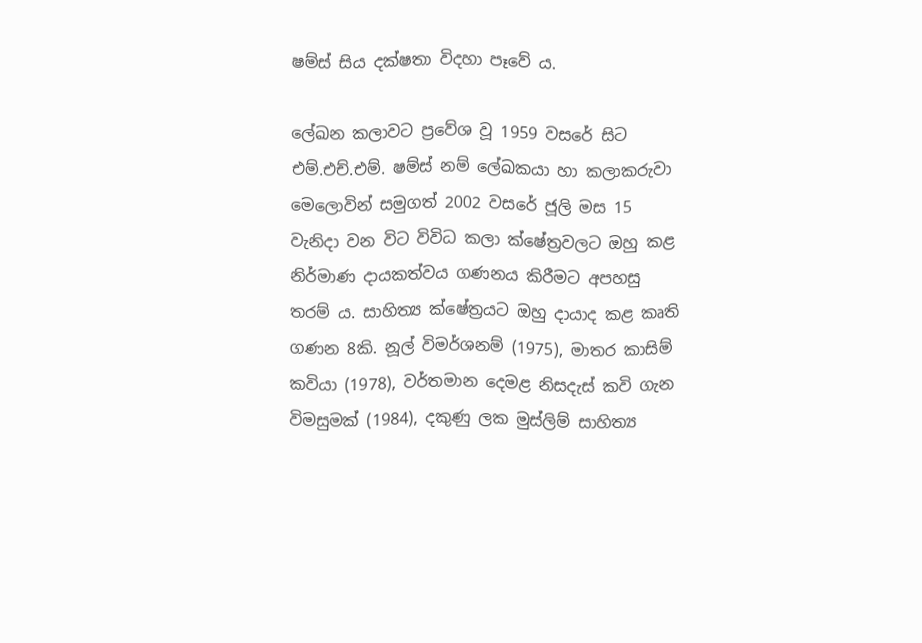ෂම්ස් සිය දක්ෂතා විදහා පෑවේ ය.

ලේඛන කලාවට ප්‍රවේශ වූ 1959 වසරේ සිට එම්.එච්.එම්. ෂම්ස් නම් ලේඛකයා හා කලාකරුවා මෙලොවින් සමුගත් 2002 වසරේ ජූලි මස 15 වැනිදා වන විට විවිධ කලා ක්ෂේත්‍රවලට ඔහු කළ නිර්මාණ දායකත්වය ගණනය කිරීමට අපහසු තරම් ය. සාහිත්‍ය ක්ෂේත්‍රයට ඔහු දායාද කළ කෘති ගණන 8කි. නූල් විමර්ශනම් (1975), මාතර කාසිම් කවියා (1978), වර්තමාන දෙමළ නිසදැස් කවි ගැන විමසුමක් (1984), දකුණු ලක මුස්ලිම් සාහිත්‍ය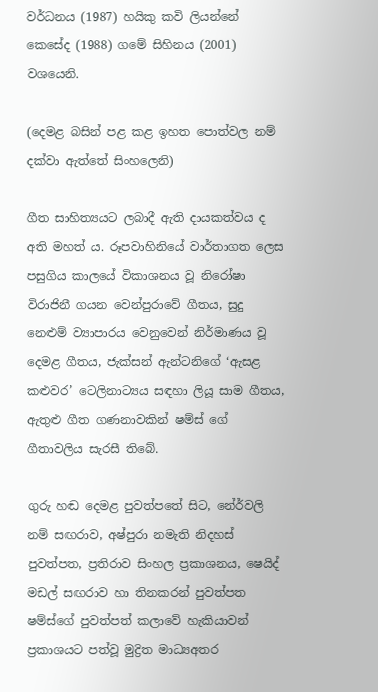වර්ධනය (1987) හයිකු කවි ලියන්නේ කෙසේද (1988) ගමේ සිහිනය (2001) වශයෙනි.

(දෙමළ බසින් පළ කළ ඉහත පොත්වල නම් දක්වා ඇත්තේ සිංහලෙනි)

ගීත සාහිත්‍යයට ලබාදී ඇති දායකත්වය ද අති මහත් ය. රූපවාහිනියේ වාර්තාගත ලෙස පසුගිය කාලයේ විකාශනය වූ නිරෝෂා විරාජිනී ගයන වෙන්පුරාවේ ගීතය, සුදු නෙළුම් ව්‍යාපාරය වෙනුවෙන් නිර්මාණය වූ දෙමළ ගීතය, ජැක්සන් ඇන්ටනිගේ ‘ඇසළ කළුවර’ ටෙලිනාට්‍යය සඳහා ලියූ සාම ගීතය, ඇතුළු ගීත ගණනාවකින් ෂම්ස් ගේ ගීතාවලිය සැරසී තිබේ.

ගුරු හඬ දෙමළ පුවත්පතේ සිට, නේර්වලි නම් සඟරාව, අෂ්පුරා නමැති නිදහස් පුවත්පත, ප්‍රතිරාව සිංහල ප්‍රකාශනය, ෂෙයිද් මඩල් සඟරාව හා තිනකරන් පුවත්පත ෂම්ස්ගේ පුවත්පත් කලාවේ හැකියාවන් ප්‍රකාශයට පත්වූ මුද්‍රිත මාධ්‍යඅතර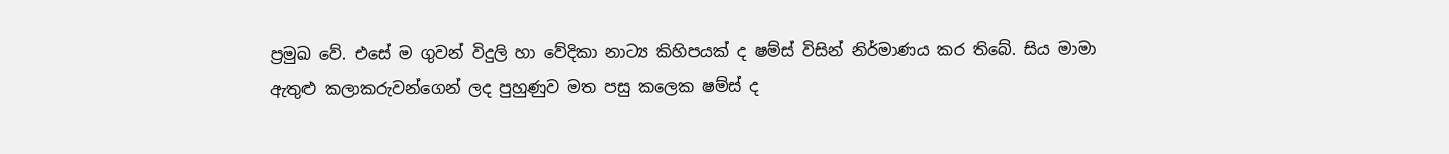ප්‍රමුඛ වේ. එසේ ම ගුවන් විදුලි හා වේදිකා නාට්‍ය කිහිපයක් ද ෂම්ස් විසින් නිර්මාණය කර තිබේ. සිය මාමා ඇතුළු කලාකරුවන්ගෙන් ලද පුහුණුව මත පසු කලෙක ෂම්ස් ද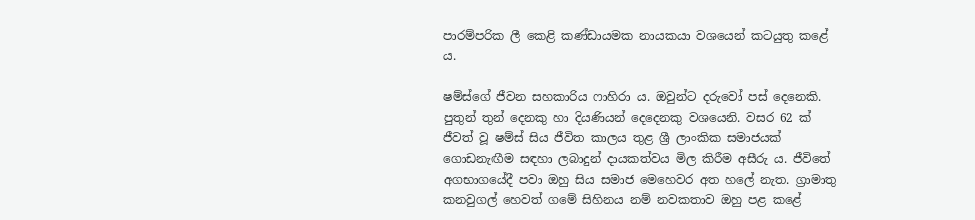පාරම්පරික ලී කෙළි කණ්ඩායමක නායකයා වශයෙන් කටයුතු කළේ ය.

ෂම්ස්ගේ ජීවන සහකාරිය ෆාහිරා ය. ඔවුන්ට දරුවෝ පස් දෙනෙකි‍. පුතුන් තුන් දෙනකු හා දියණියන් දෙදෙනකු වශයෙනි. වසර 62 ක් ජීවත් වූ ෂම්ස් සිය ජීවිත කාලය තුළ ශ්‍රී ලාංකික සමාජයක් ගොඩනැඟීම සඳහා ලබාදුන් දායකත්වය මිල කිරීම අසීරු ය. ජීවිතේ අගභාගයේදී පවා ඔහු සිය සමාජ මෙහෙවර අත හලේ නැත. ග්‍රාමාතු කනවුගල් හෙවත් ගමේ සිහිනය නම් නවකතාව ඔහු පළ කළේ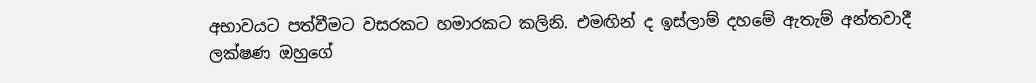අභාවයට පත්වීමට වසරකට හමාරකට කලිනි. එමඟින් ද ඉස්ලාම් දහමේ ඇතැම් අන්තවාදී ලක්ෂණ ඔහුගේ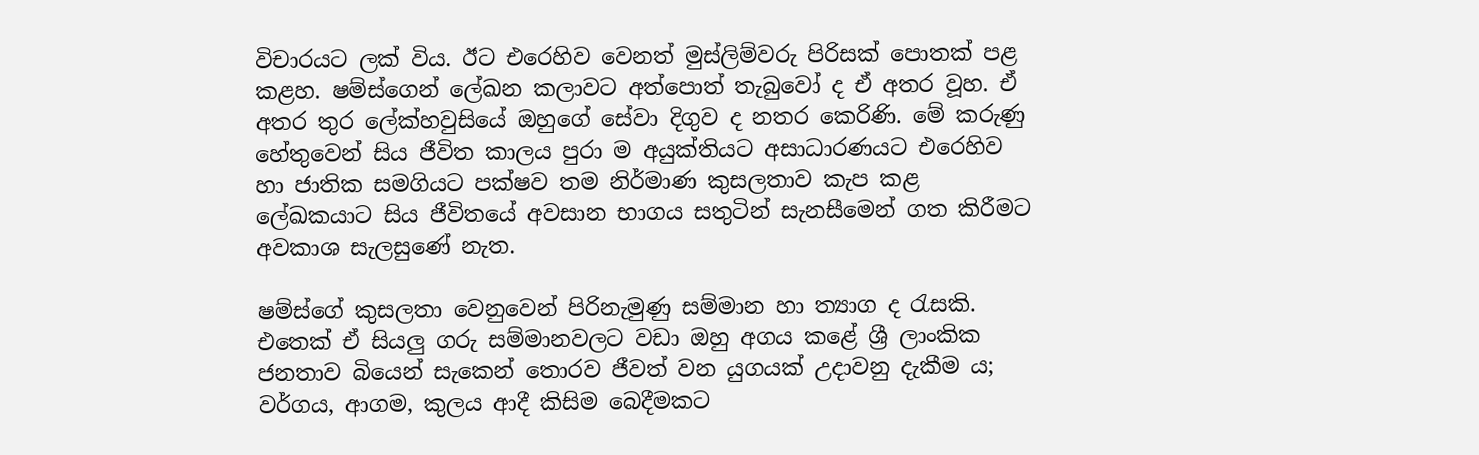විචාරයට ලක් විය. ඊට එරෙහිව වෙනත් මුස්ලිම්වරු පිරිසක් පොතක් පළ කළහ. ෂම්ස්ගෙන් ලේඛන කලාවට අත්පොත් තැබුවෝ ද ඒ අතර වූහ. ඒ අතර තුර ලේක්හවුසියේ ඔහුගේ සේවා දිගුව ද නතර කෙරිණි. මේ කරුණු හේතුවෙන් සිය ජීවිත කාලය පුරා ම අයුක්තියට අසාධාරණයට එරෙහිව හා ජාතික සමගියට පක්ෂව තම නිර්මාණ කුසලතාව කැප කළ ලේඛකයාට සිය ජීවිතයේ අවසාන භාගය සතුටින් සැනසීමෙන් ගත කිරීමට අවකාශ සැලසුණේ නැත.

ෂම්ස්ගේ කුසලතා වෙනුවෙන් පිරිනැමුණු සම්මාන හා ත්‍යාග ද රැසකි. එතෙක් ඒ සියලු ගරු සම්මානවලට වඩා ඔහු අගය කළේ ශ්‍රී ලාංකික ජනතාව බියෙන් සැකෙන් තොරව ජීවත් වන යුගයක් උදාවනු දැකීම ය; වර්ගය, ආගම, කුලය ආදී කිසිම බෙදීමකට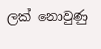ලක් නොවුණු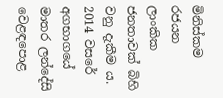මිනිස්කම රජයන ලාංකික ජනතාවක් බිහි වනු දැකීම ය. 2014 වසරේ අගභාගයේ මාතර ලන්දේසි වෙළඳපොළ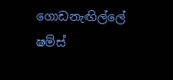ගොඩනැඟිල්ලේ ෂම්ස්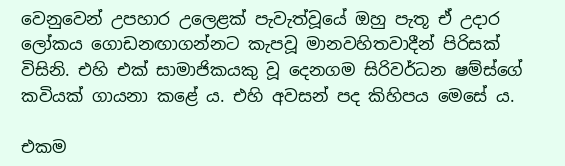වෙනුවෙන් උපහාර උලෙළක් පැවැත්වූයේ ඔහු පැතූ ඒ උදාර ලෝකය ගොඩනඟාගන්නට කැපවූ මානවහිතවාදීන් පිරිසක් විසිනි. එහි එක් සාමාජිකයකු වූ දෙනගම සිරිවර්ධන ෂම්ස්ගේ කවියක් ගායනා කළේ ය. එහි අවසන් පද කිහිපය මෙසේ ය.

එකම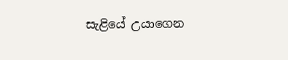සැළියේ උයාගෙන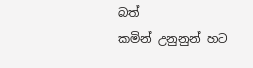බත්
කමින් උනුනුන් හට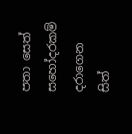පතා සෙත්
සහෝදරකම් දරාගෙන සිත්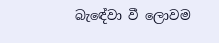බැ‍ඳේවා වී ලොවම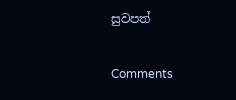සුවපත්

Comments